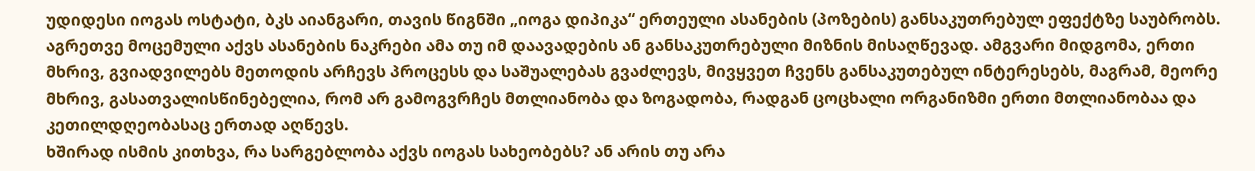უდიდესი იოგას ოსტატი, ბკს აიანგარი, თავის წიგნში „იოგა დიპიკა“ ერთეული ასანების (პოზების) განსაკუთრებულ ეფექტზე საუბრობს. აგრეთვე მოცემული აქვს ასანების ნაკრები ამა თუ იმ დაავადების ან განსაკუთრებული მიზნის მისაღწევად. ამგვარი მიდგომა, ერთი მხრივ, გვიადვილებს მეთოდის არჩევს პროცესს და საშუალებას გვაძლევს, მივყვეთ ჩვენს განსაკუთებულ ინტერესებს, მაგრამ, მეორე მხრივ, გასათვალისწინებელია, რომ არ გამოგვრჩეს მთლიანობა და ზოგადობა, რადგან ცოცხალი ორგანიზმი ერთი მთლიანობაა და კეთილდღეობასაც ერთად აღწევს.
ხშირად ისმის კითხვა, რა სარგებლობა აქვს იოგას სახეობებს? ან არის თუ არა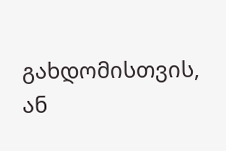გახდომისთვის, ან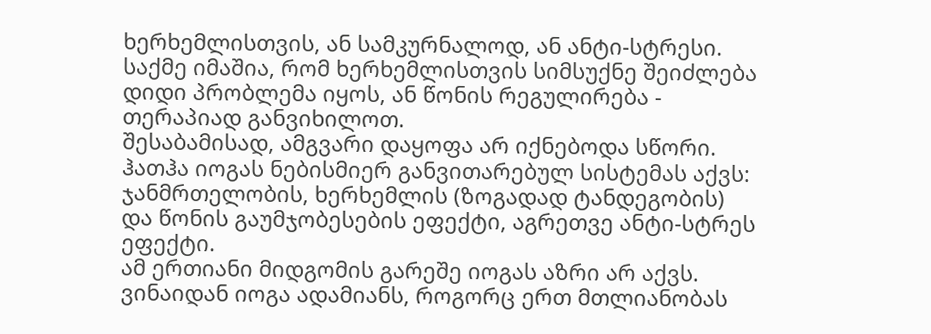ხერხემლისთვის, ან სამკურნალოდ, ან ანტი-სტრესი.
საქმე იმაშია, რომ ხერხემლისთვის სიმსუქნე შეიძლება დიდი პრობლემა იყოს, ან წონის რეგულირება - თერაპიად განვიხილოთ.
შესაბამისად, ამგვარი დაყოფა არ იქნებოდა სწორი. ჰათჰა იოგას ნებისმიერ განვითარებულ სისტემას აქვს: ჯანმრთელობის, ხერხემლის (ზოგადად ტანდეგობის) და წონის გაუმჯობესების ეფექტი, აგრეთვე ანტი-სტრეს ეფექტი.
ამ ერთიანი მიდგომის გარეშე იოგას აზრი არ აქვს. ვინაიდან იოგა ადამიანს, როგორც ერთ მთლიანობას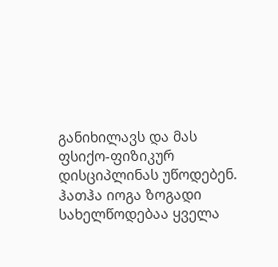განიხილავს და მას ფსიქო-ფიზიკურ დისციპლინას უწოდებენ.
ჰათჰა იოგა ზოგადი სახელწოდებაა ყველა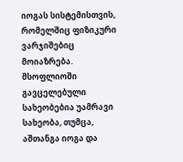იოგას სისტემისთვის, რომელშიც ფიზიკური ვარჯიშებიც მოიაზრება.
მსოფლიოში გავცელებული სახეობებია უამრავი სახეობა, თუმცა, აშთანგა იოგა და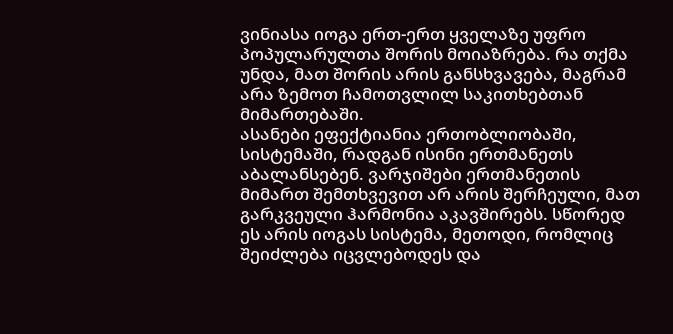ვინიასა იოგა ერთ-ერთ ყველაზე უფრო პოპულარულთა შორის მოიაზრება. რა თქმა უნდა, მათ შორის არის განსხვავება, მაგრამ არა ზემოთ ჩამოთვლილ საკითხებთან მიმართებაში.
ასანები ეფექტიანია ერთობლიობაში, სისტემაში, რადგან ისინი ერთმანეთს აბალანსებენ. ვარჯიშები ერთმანეთის მიმართ შემთხვევით არ არის შერჩეული, მათ გარკვეული ჰარმონია აკავშირებს. სწორედ ეს არის იოგას სისტემა, მეთოდი, რომლიც შეიძლება იცვლებოდეს და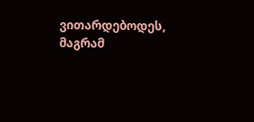ვითარდებოდეს, მაგრამ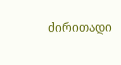ძირითადი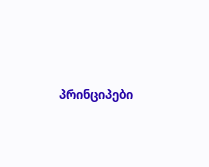პრინციპები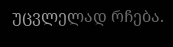უცვლელად რჩება.